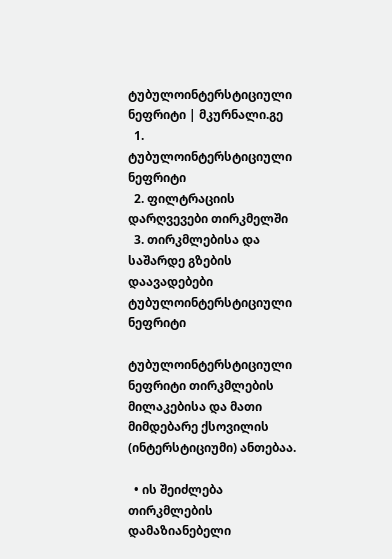ტუბულოინტერსტიციული ნეფრიტი | მკურნალი.გე
  1. ტუბულოინტერსტიციული ნეფრიტი
  2. ფილტრაციის დარღვევები თირკმელში
  3. თირკმლებისა და საშარდე გზების დაავადებები
ტუბულოინტერსტიციული ნეფრიტი

ტუბულოინტერსტიციული ნეფრიტი თირკმლების მილაკებისა და მათი მიმდებარე ქსოვილის (ინტერსტიციუმი) ანთებაა.

  • ის შეიძლება თირკმლების დამაზიანებელი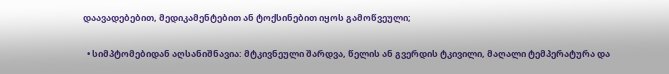დაავადებებით, მედიკამენტებით ან ტოქსინებით იყოს გამოწვეული;

  • სიმპტომებიდან აღსანიშნავია: მტკივნეული შარდვა, წელის ან გვერდის ტკივილი, მაღალი ტემპერატურა და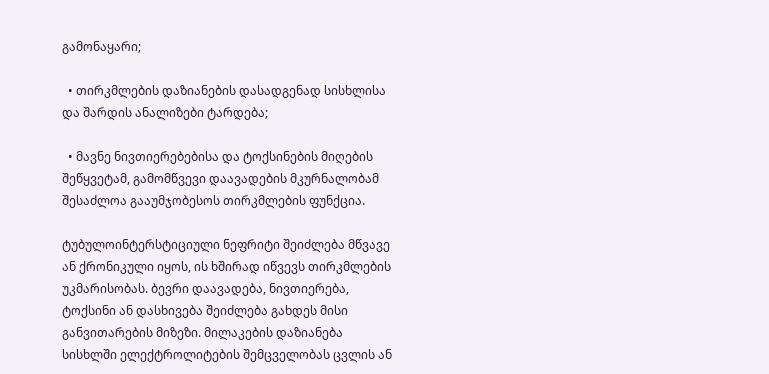გამონაყარი;

  • თირკმლების დაზიანების დასადგენად სისხლისა და შარდის ანალიზები ტარდება;

  • მავნე ნივთიერებებისა და ტოქსინების მიღების შეწყვეტამ, გამომწვევი დაავადების მკურნალობამ შესაძლოა გააუმჯობესოს თირკმლების ფუნქცია.

ტუბულოინტერსტიციული ნეფრიტი შეიძლება მწვავე ან ქრონიკული იყოს, ის ხშირად იწვევს თირკმლების უკმარისობას. ბევრი დაავადება, ნივთიერება, ტოქსინი ან დასხივება შეიძლება გახდეს მისი განვითარების მიზეზი. მილაკების დაზიანება სისხლში ელექტროლიტების შემცველობას ცვლის ან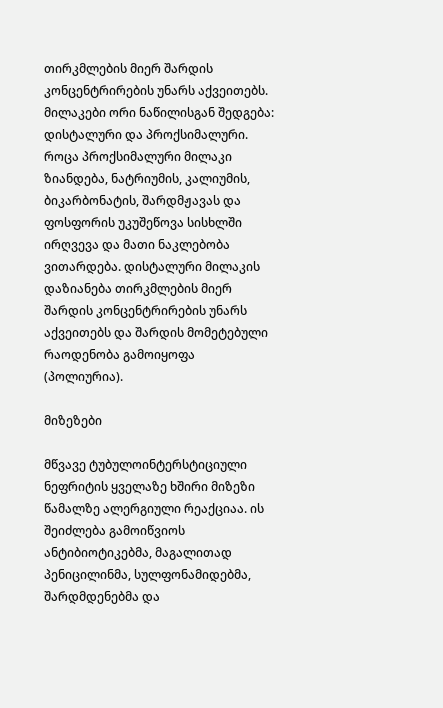თირკმლების მიერ შარდის კონცენტრირების უნარს აქვეითებს. მილაკები ორი ნაწილისგან შედგება: დისტალური და პროქსიმალური. როცა პროქსიმალური მილაკი ზიანდება, ნატრიუმის, კალიუმის, ბიკარბონატის, შარდმჟავას და ფოსფორის უკუშეწოვა სისხლში ირღვევა და მათი ნაკლებობა ვითარდება. დისტალური მილაკის დაზიანება თირკმლების მიერ შარდის კონცენტრირების უნარს აქვეითებს და შარდის მომეტებული რაოდენობა გამოიყოფა (პოლიურია).

მიზეზები

მწვავე ტუბულოინტერსტიციული ნეფრიტის ყველაზე ხშირი მიზეზი წამალზე ალერგიული რეაქციაა. ის შეიძლება გამოიწვიოს ანტიბიოტიკებმა, მაგალითად პენიცილინმა, სულფონამიდებმა, შარდმდენებმა და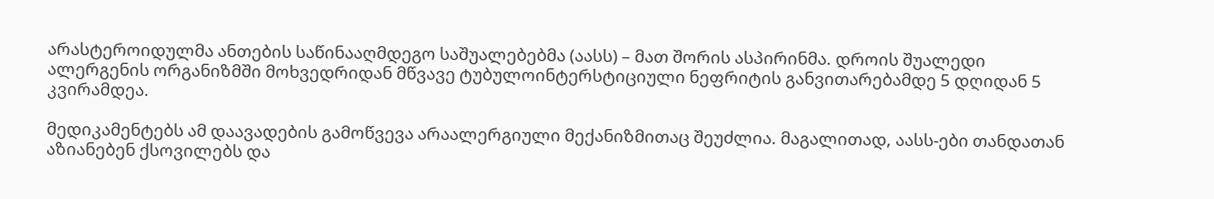არასტეროიდულმა ანთების საწინააღმდეგო საშუალებებმა (აასს) – მათ შორის ასპირინმა. დროის შუალედი ალერგენის ორგანიზმში მოხვედრიდან მწვავე ტუბულოინტერსტიციული ნეფრიტის განვითარებამდე 5 დღიდან 5 კვირამდეა.

მედიკამენტებს ამ დაავადების გამოწვევა არაალერგიული მექანიზმითაც შეუძლია. მაგალითად, აასს-ები თანდათან აზიანებენ ქსოვილებს და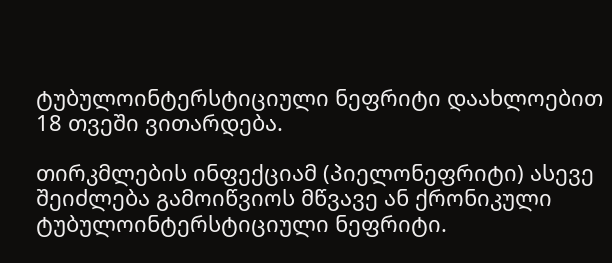ტუბულოინტერსტიციული ნეფრიტი დაახლოებით 18 თვეში ვითარდება.

თირკმლების ინფექციამ (პიელონეფრიტი) ასევე შეიძლება გამოიწვიოს მწვავე ან ქრონიკული ტუბულოინტერსტიციული ნეფრიტი.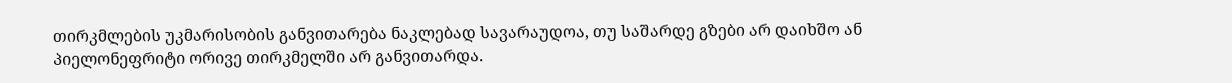თირკმლების უკმარისობის განვითარება ნაკლებად სავარაუდოა, თუ საშარდე გზები არ დაიხშო ან პიელონეფრიტი ორივე თირკმელში არ განვითარდა.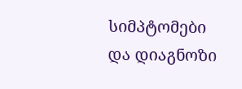სიმპტომები და დიაგნოზი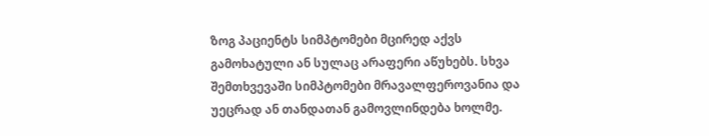ზოგ პაციენტს სიმპტომები მცირედ აქვს გამოხატული ან სულაც არაფერი აწუხებს. სხვა შემთხვევაში სიმპტომები მრავალფეროვანია და უეცრად ან თანდათან გამოვლინდება ხოლმე.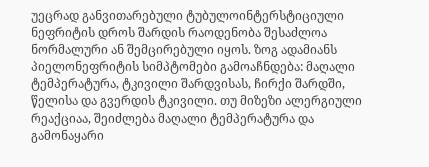უეცრად განვითარებული ტუბულოინტერსტიციული ნეფრიტის დროს შარდის რაოდენობა შესაძლოა ნორმალური ან შემცირებული იყოს. ზოგ ადამიანს პიელონეფრიტის სიმპტომები გამოაჩნდება: მაღალი ტემპერატურა, ტკივილი შარდვისას, ჩირქი შარდში, წელისა და გვერდის ტკივილი. თუ მიზეზი ალერგიული რეაქციაა, შეიძლება მაღალი ტემპერატურა და გამონაყარი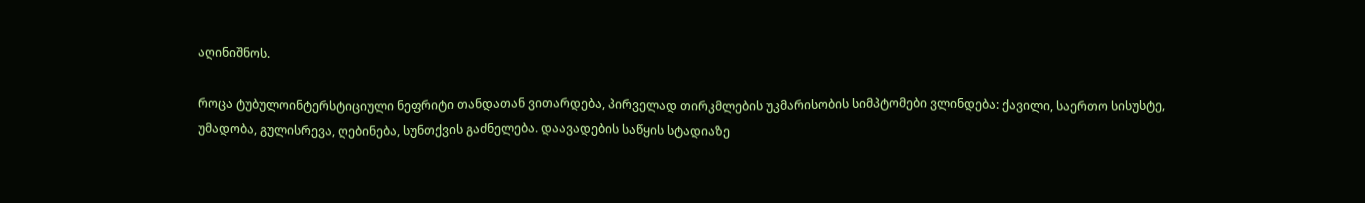აღინიშნოს.

როცა ტუბულოინტერსტიციული ნეფრიტი თანდათან ვითარდება, პირველად თირკმლების უკმარისობის სიმპტომები ვლინდება: ქავილი, საერთო სისუსტე, უმადობა, გულისრევა, ღებინება, სუნთქვის გაძნელება. დაავადების საწყის სტადიაზე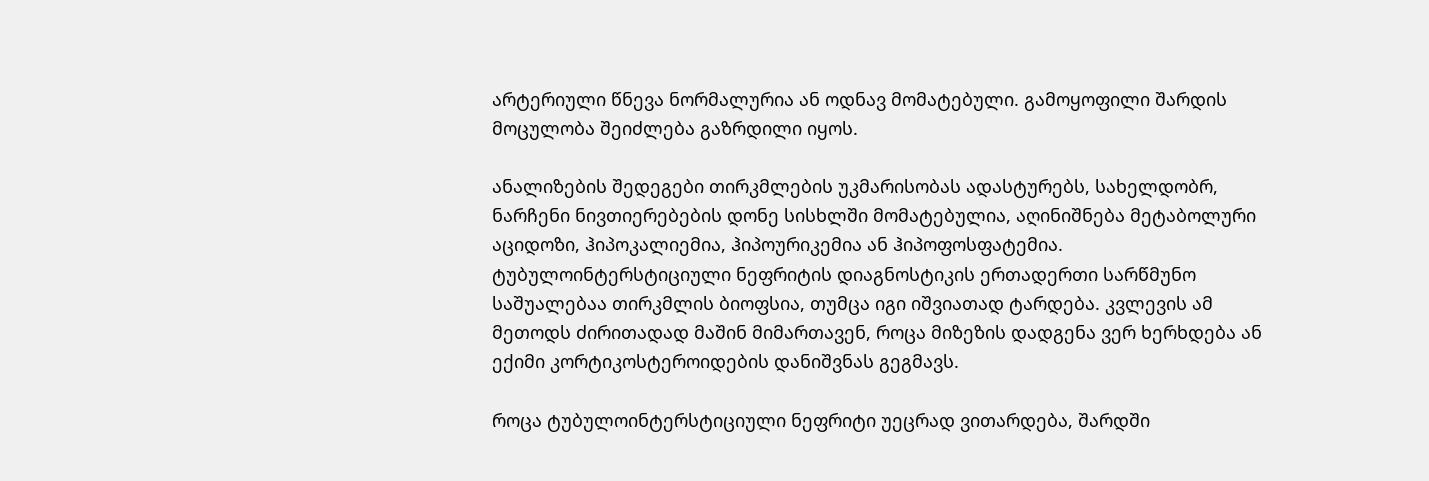არტერიული წნევა ნორმალურია ან ოდნავ მომატებული. გამოყოფილი შარდის მოცულობა შეიძლება გაზრდილი იყოს.

ანალიზების შედეგები თირკმლების უკმარისობას ადასტურებს, სახელდობრ, ნარჩენი ნივთიერებების დონე სისხლში მომატებულია, აღინიშნება მეტაბოლური აციდოზი, ჰიპოკალიემია, ჰიპოურიკემია ან ჰიპოფოსფატემია. ტუბულოინტერსტიციული ნეფრიტის დიაგნოსტიკის ერთადერთი სარწმუნო საშუალებაა თირკმლის ბიოფსია, თუმცა იგი იშვიათად ტარდება. კვლევის ამ მეთოდს ძირითადად მაშინ მიმართავენ, როცა მიზეზის დადგენა ვერ ხერხდება ან ექიმი კორტიკოსტეროიდების დანიშვნას გეგმავს.

როცა ტუბულოინტერსტიციული ნეფრიტი უეცრად ვითარდება, შარდში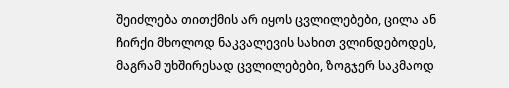შეიძლება თითქმის არ იყოს ცვლილებები, ცილა ან ჩირქი მხოლოდ ნაკვალევის სახით ვლინდებოდეს, მაგრამ უხშირესად ცვლილებები, ზოგჯერ საკმაოდ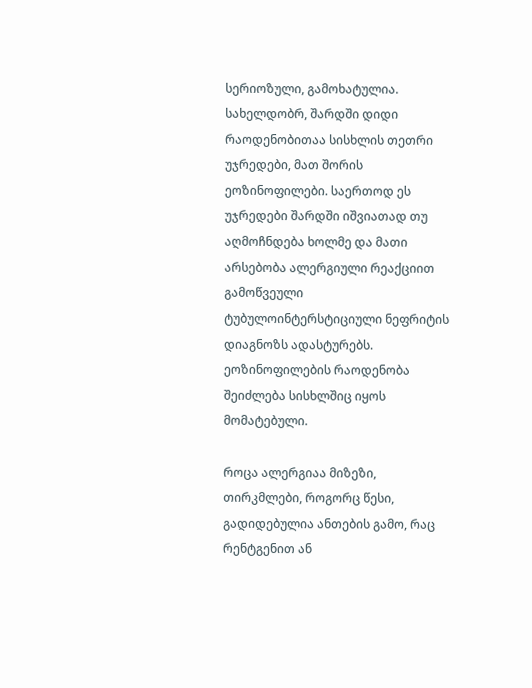სერიოზული, გამოხატულია. სახელდობრ, შარდში დიდი რაოდენობითაა სისხლის თეთრი უჯრედები, მათ შორის ეოზინოფილები. საერთოდ ეს უჯრედები შარდში იშვიათად თუ აღმოჩნდება ხოლმე და მათი არსებობა ალერგიული რეაქციით გამოწვეული ტუბულოინტერსტიციული ნეფრიტის დიაგნოზს ადასტურებს. ეოზინოფილების რაოდენობა შეიძლება სისხლშიც იყოს მომატებული.

როცა ალერგიაა მიზეზი, თირკმლები, როგორც წესი, გადიდებულია ანთების გამო, რაც რენტგენით ან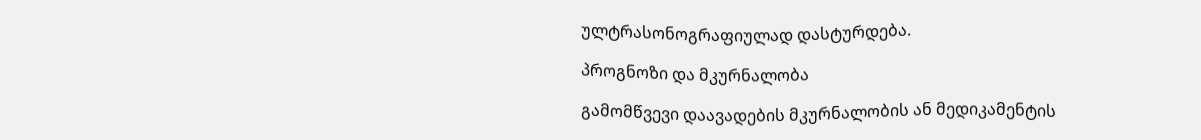ულტრასონოგრაფიულად დასტურდება.

პროგნოზი და მკურნალობა

გამომწვევი დაავადების მკურნალობის ან მედიკამენტის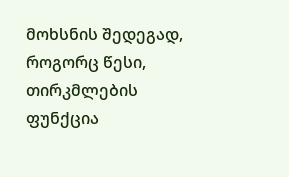მოხსნის შედეგად, როგორც წესი, თირკმლების ფუნქცია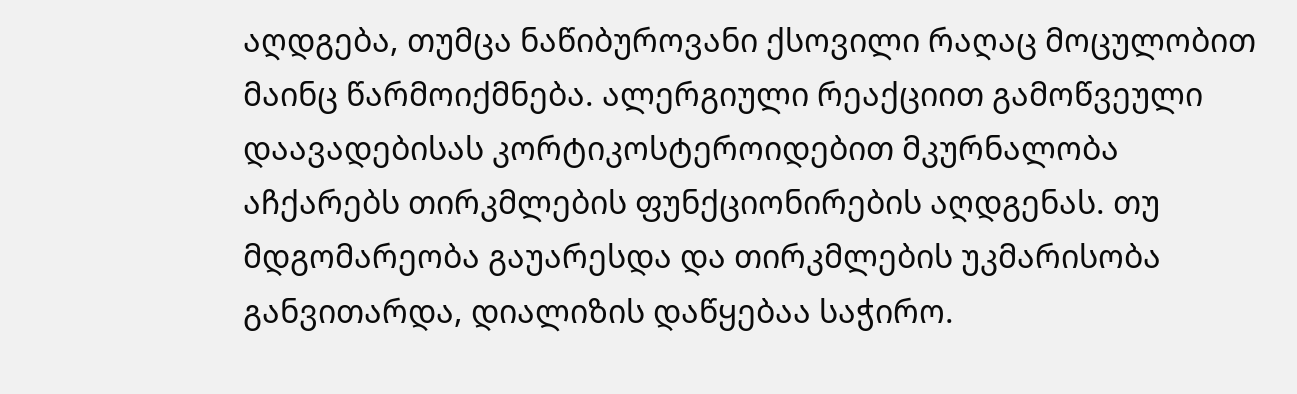აღდგება, თუმცა ნაწიბუროვანი ქსოვილი რაღაც მოცულობით მაინც წარმოიქმნება. ალერგიული რეაქციით გამოწვეული დაავადებისას კორტიკოსტეროიდებით მკურნალობა აჩქარებს თირკმლების ფუნქციონირების აღდგენას. თუ მდგომარეობა გაუარესდა და თირკმლების უკმარისობა განვითარდა, დიალიზის დაწყებაა საჭირო.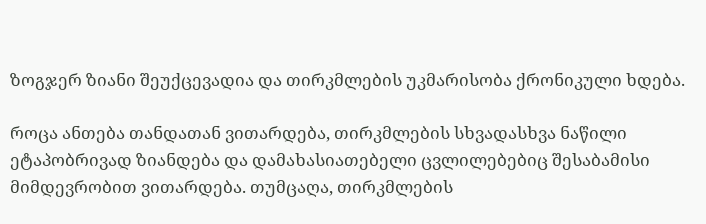ზოგჯერ ზიანი შეუქცევადია და თირკმლების უკმარისობა ქრონიკული ხდება.

როცა ანთება თანდათან ვითარდება, თირკმლების სხვადასხვა ნაწილი ეტაპობრივად ზიანდება და დამახასიათებელი ცვლილებებიც შესაბამისი მიმდევრობით ვითარდება. თუმცაღა, თირკმლების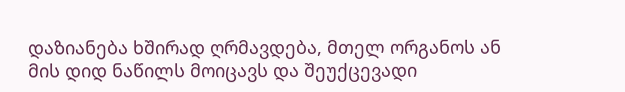დაზიანება ხშირად ღრმავდება, მთელ ორგანოს ან მის დიდ ნაწილს მოიცავს და შეუქცევადი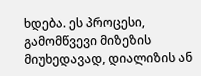ხდება. ეს პროცესი, გამომწვევი მიზეზის მიუხედავად, დიალიზის ან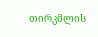თირკმლის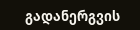გადანერგვის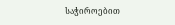საჭიროებით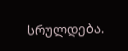სრულდება.